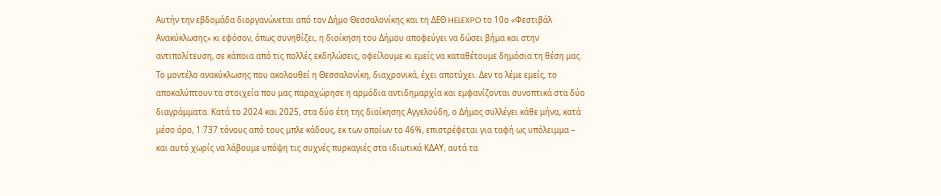Αυτήν την εβδομάδα διοργανώνεται από τον Δήμο Θεσσαλονίκης και τη ΔΕΘ HELEXPO το 10ο «Φεστιβάλ Ανακύκλωσης» κι εφόσον, όπως συνηθίζει, η διοίκηση του Δήμου αποφεύγει να δώσει βήμα και στην αντιπολίτευση, σε κάποια από τις πολλές εκδηλώσεις, οφείλουμε κι εμείς να καταθέτουμε δημόσια τη θέση μας.
Το μοντέλο ανακύκλωσης που ακολουθεί η Θεσσαλονίκη, διαχρονικά, έχει αποτύχει. Δεν το λέμε εμείς, το αποκαλύπτουν τα στοιχεία που μας παραχώρησε η αρμόδια αντιδημαρχία και εμφανίζονται συνοπτικά στα δύο διαγράμματα. Κατά το 2024 και 2025, στα δύο έτη της διοίκησης Αγγελούδη, ο Δήμος συλλέγει κάθε μήνα, κατά μέσο όρο, 1.737 τόνους από τους μπλε κάδους, εκ των οποίων το 46%, επιστρέφεται για ταφή ως υπόλειμμα – και αυτό χωρίς να λάβουμε υπόψη τις συχνές πυρκαγιές στα ιδιωτικά ΚΔΑΥ, αυτά τα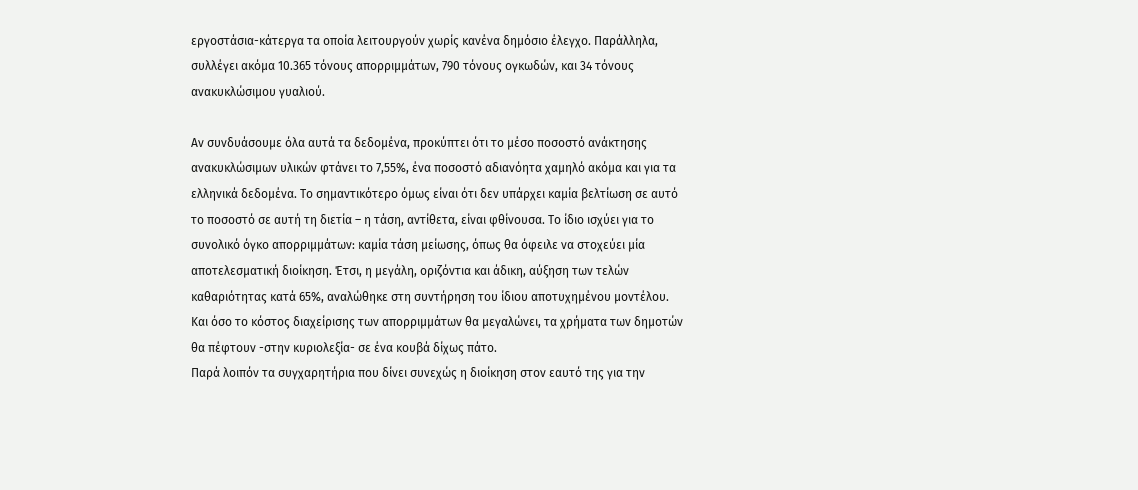εργοστάσια-κάτεργα τα οποία λειτουργούν χωρίς κανένα δημόσιο έλεγχο. Παράλληλα, συλλέγει ακόμα 10.365 τόνους απορριμμάτων, 790 τόνους ογκωδών, και 34 τόνους ανακυκλώσιμου γυαλιού.

Αν συνδυάσουμε όλα αυτά τα δεδομένα, προκύπτει ότι το μέσο ποσοστό ανάκτησης ανακυκλώσιμων υλικών φτάνει το 7,55%, ένα ποσοστό αδιανόητα χαμηλό ακόμα και για τα ελληνικά δεδομένα. Το σημαντικότερο όμως είναι ότι δεν υπάρχει καμία βελτίωση σε αυτό το ποσοστό σε αυτή τη διετία – η τάση, αντίθετα, είναι φθίνουσα. Το ίδιο ισχύει για το συνολικό όγκο απορριμμάτων: καμία τάση μείωσης, όπως θα όφειλε να στοχεύει μία αποτελεσματική διοίκηση. Έτσι, η μεγάλη, οριζόντια και άδικη, αύξηση των τελών καθαριότητας κατά 65%, αναλώθηκε στη συντήρηση του ίδιου αποτυχημένου μοντέλου. Και όσο το κόστος διαχείρισης των απορριμμάτων θα μεγαλώνει, τα χρήματα των δημοτών θα πέφτουν -στην κυριολεξία- σε ένα κουβά δίχως πάτο.
Παρά λοιπόν τα συγχαρητήρια που δίνει συνεχώς η διοίκηση στον εαυτό της για την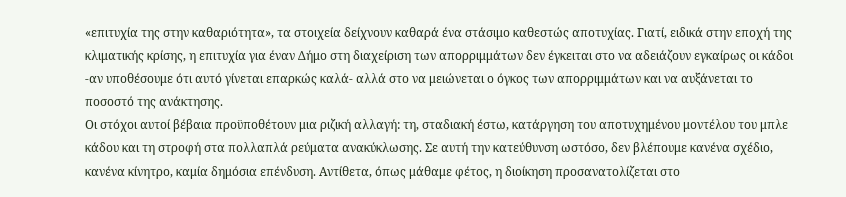«επιτυχία της στην καθαριότητα», τα στοιχεία δείχνουν καθαρά ένα στάσιμο καθεστώς αποτυχίας. Γιατί, ειδικά στην εποχή της κλιματικής κρίσης, η επιτυχία για έναν Δήμο στη διαχείριση των απορριμμάτων δεν έγκειται στο να αδειάζουν εγκαίρως οι κάδοι -αν υποθέσουμε ότι αυτό γίνεται επαρκώς καλά- αλλά στο να μειώνεται ο όγκος των απορριμμάτων και να αυξάνεται το ποσοστό της ανάκτησης.
Οι στόχοι αυτοί βέβαια προϋποθέτουν μια ριζική αλλαγή: τη, σταδιακή έστω, κατάργηση του αποτυχημένου μοντέλου του μπλε κάδου και τη στροφή στα πολλαπλά ρεύματα ανακύκλωσης. Σε αυτή την κατεύθυνση ωστόσο, δεν βλέπουμε κανένα σχέδιο, κανένα κίνητρο, καμία δημόσια επένδυση. Αντίθετα, όπως μάθαμε φέτος, η διοίκηση προσανατολίζεται στο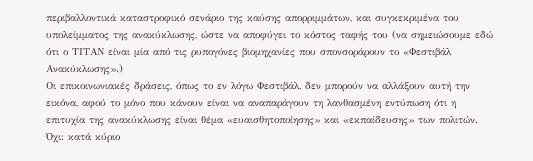περιβαλλοντικά καταστροφικό σενάριο της καύσης απορριμμάτων, και συγκεκριμένα του υπολείμματος της ανακύκλωσης, ώστε να αποφύγει το κόστος ταφής του (να σημειώσουμε εδώ ότι ο ΤΙΤΑΝ είναι μία από τις ρυπογόνες βιομηχανίες που σπονσοράρουν το «Φεστιβάλ Ανακύκλωσης».)
Οι επικοινωνιακές δράσεις, όπως το εν λόγω Φεστιβάλ, δεν μπορούν να αλλάξουν αυτή την εικόνα, αφού το μόνο που κάνουν είναι να αναπαράγουν τη λανθασμένη εντύπωση ότι η επιτυχία της ανακύκλωσης είναι θέμα «ευαισθητοποίησης» και «εκπαίδευσης» των πολιτών. Όχι: κατά κύριο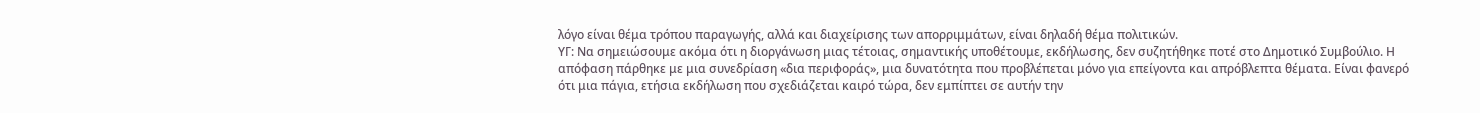λόγο είναι θέμα τρόπου παραγωγής, αλλά και διαχείρισης των απορριμμάτων, είναι δηλαδή θέμα πολιτικών.
ΥΓ: Να σημειώσουμε ακόμα ότι η διοργάνωση μιας τέτοιας, σημαντικής υποθέτουμε, εκδήλωσης, δεν συζητήθηκε ποτέ στο Δημοτικό Συμβούλιο. Η απόφαση πάρθηκε με μια συνεδρίαση «δια περιφοράς», μια δυνατότητα που προβλέπεται μόνο για επείγοντα και απρόβλεπτα θέματα. Είναι φανερό ότι μια πάγια, ετήσια εκδήλωση που σχεδιάζεται καιρό τώρα, δεν εμπίπτει σε αυτήν την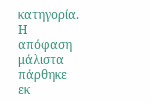κατηγορία. Η απόφαση μάλιστα πάρθηκε εκ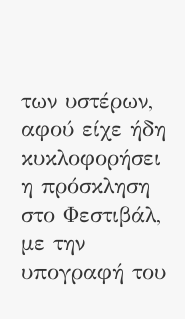των υστέρων, αφού είχε ήδη κυκλοφορήσει η πρόσκληση στο Φεστιβάλ, με την υπογραφή του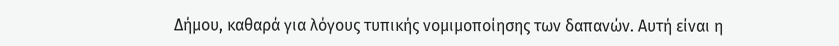Δήμου, καθαρά για λόγους τυπικής νομιμοποίησης των δαπανών. Αυτή είναι η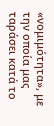«νομιμότητα», με την οποία μας ταράσει κατά το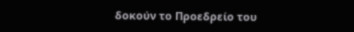δοκούν το Προεδρείο του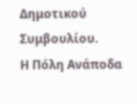Δημοτικού Συμβουλίου.
Η Πόλη Ανάποδα